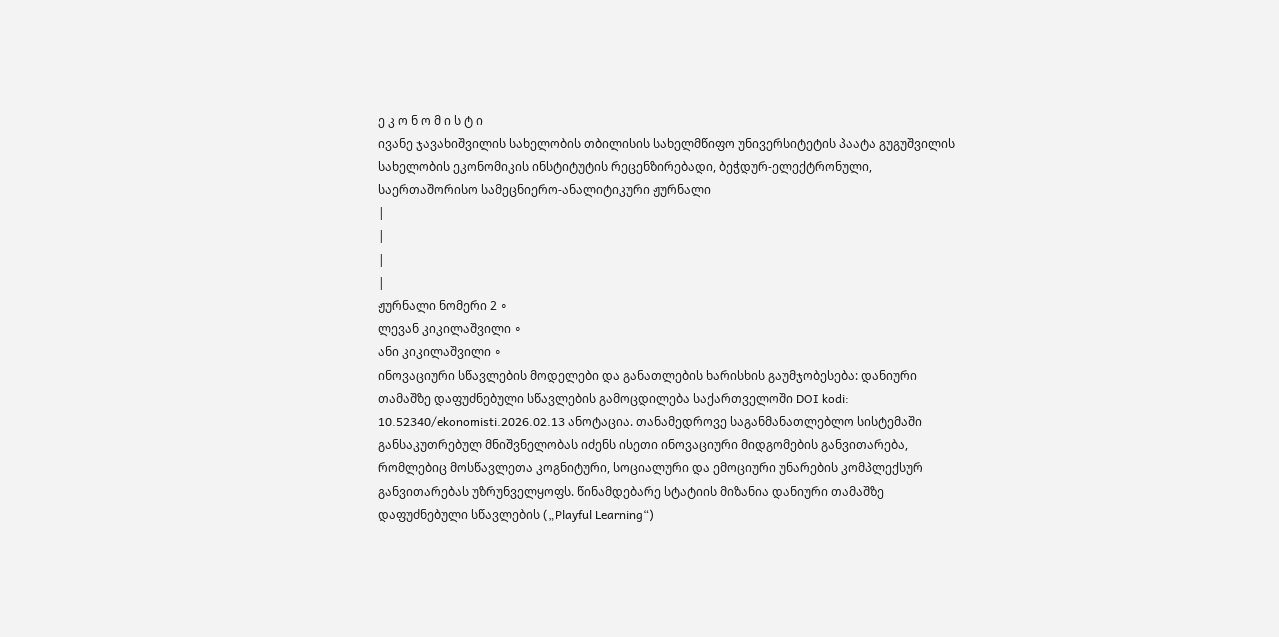ე კ ო ნ ო მ ი ს ტ ი
ივანე ჯავახიშვილის სახელობის თბილისის სახელმწიფო უნივერსიტეტის პაატა გუგუშვილის სახელობის ეკონომიკის ინსტიტუტის რეცენზირებადი, ბეჭდურ-ელექტრონული, საერთაშორისო სამეცნიერო-ანალიტიკური ჟურნალი
|
|
|
|
ჟურნალი ნომერი 2 ∘
ლევან კიკილაშვილი ∘
ანი კიკილაშვილი ∘
ინოვაციური სწავლების მოდელები და განათლების ხარისხის გაუმჯობესება: დანიური თამაშზე დაფუძნებული სწავლების გამოცდილება საქართველოში DOI kodi: 10.52340/ekonomisti.2026.02.13 ანოტაცია. თანამედროვე საგანმანათლებლო სისტემაში განსაკუთრებულ მნიშვნელობას იძენს ისეთი ინოვაციური მიდგომების განვითარება, რომლებიც მოსწავლეთა კოგნიტური, სოციალური და ემოციური უნარების კომპლექსურ განვითარებას უზრუნველყოფს. წინამდებარე სტატიის მიზანია დანიური თამაშზე დაფუძნებული სწავლების („Playful Learning“)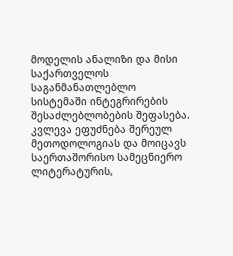მოდელის ანალიზი და მისი საქართველოს საგანმანათლებლო სისტემაში ინტეგრირების შესაძლებლობების შეფასება. კვლევა ეფუძნება შერეულ მეთოდოლოგიას და მოიცავს საერთაშორისო სამეცნიერო ლიტერატურის,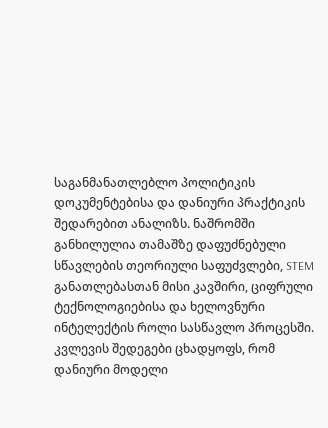საგანმანათლებლო პოლიტიკის დოკუმენტებისა და დანიური პრაქტიკის შედარებით ანალიზს. ნაშრომში განხილულია თამაშზე დაფუძნებული სწავლების თეორიული საფუძვლები, STEM განათლებასთან მისი კავშირი, ციფრული ტექნოლოგიებისა და ხელოვნური ინტელექტის როლი სასწავლო პროცესში. კვლევის შედეგები ცხადყოფს, რომ დანიური მოდელი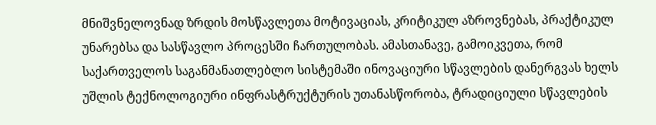მნიშვნელოვნად ზრდის მოსწავლეთა მოტივაციას, კრიტიკულ აზროვნებას, პრაქტიკულ უნარებსა და სასწავლო პროცესში ჩართულობას. ამასთანავე, გამოიკვეთა, რომ საქართველოს საგანმანათლებლო სისტემაში ინოვაციური სწავლების დანერგვას ხელს უშლის ტექნოლოგიური ინფრასტრუქტურის უთანასწორობა, ტრადიციული სწავლების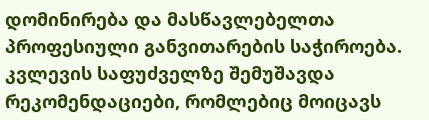დომინირება და მასწავლებელთა პროფესიული განვითარების საჭიროება. კვლევის საფუძველზე შემუშავდა რეკომენდაციები, რომლებიც მოიცავს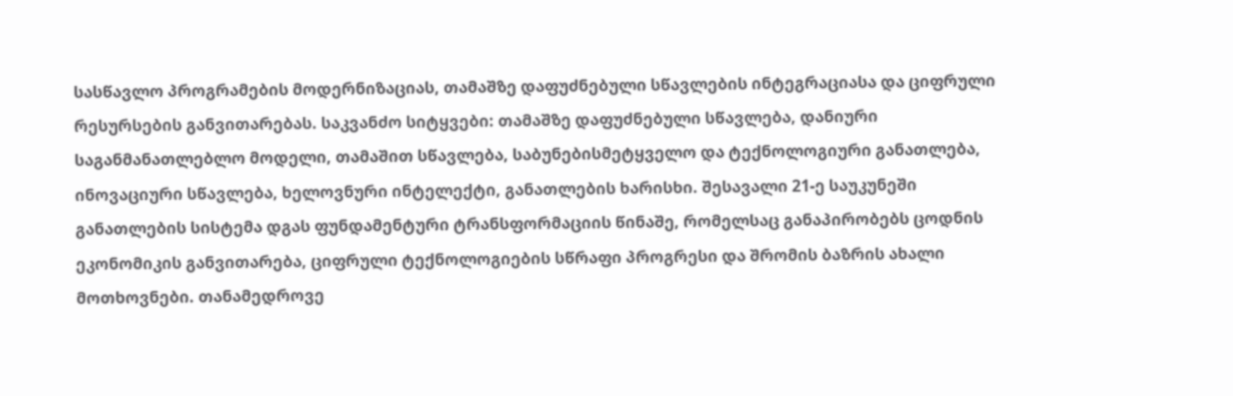სასწავლო პროგრამების მოდერნიზაციას, თამაშზე დაფუძნებული სწავლების ინტეგრაციასა და ციფრული რესურსების განვითარებას. საკვანძო სიტყვები: თამაშზე დაფუძნებული სწავლება, დანიური საგანმანათლებლო მოდელი, თამაშით სწავლება, საბუნებისმეტყველო და ტექნოლოგიური განათლება, ინოვაციური სწავლება, ხელოვნური ინტელექტი, განათლების ხარისხი. შესავალი 21-ე საუკუნეში განათლების სისტემა დგას ფუნდამენტური ტრანსფორმაციის წინაშე, რომელსაც განაპირობებს ცოდნის ეკონომიკის განვითარება, ციფრული ტექნოლოგიების სწრაფი პროგრესი და შრომის ბაზრის ახალი მოთხოვნები. თანამედროვე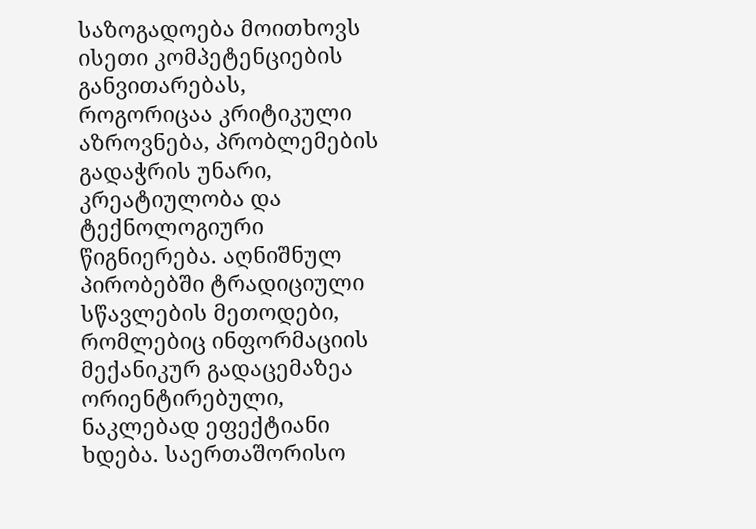საზოგადოება მოითხოვს ისეთი კომპეტენციების განვითარებას, როგორიცაა კრიტიკული აზროვნება, პრობლემების გადაჭრის უნარი, კრეატიულობა და ტექნოლოგიური წიგნიერება. აღნიშნულ პირობებში ტრადიციული სწავლების მეთოდები, რომლებიც ინფორმაციის მექანიკურ გადაცემაზეა ორიენტირებული, ნაკლებად ეფექტიანი ხდება. საერთაშორისო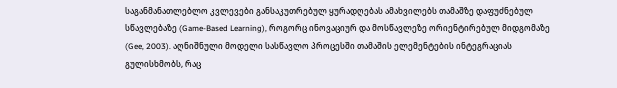საგანმანათლებლო კვლევები განსაკუთრებულ ყურადღებას ამახვილებს თამაშზე დაფუძნებულ სწავლებაზე (Game-Based Learning), როგორც ინოვაციურ და მოსწავლეზე ორიენტირებულ მიდგომაზე (Gee, 2003). აღნიშნული მოდელი სასწავლო პროცესში თამაშის ელემენტების ინტეგრაციას გულისხმობს, რაც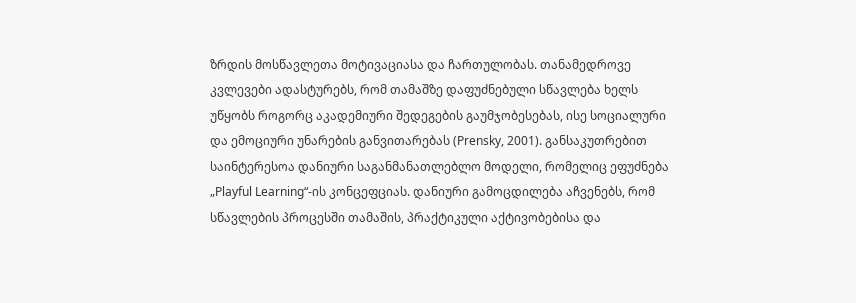ზრდის მოსწავლეთა მოტივაციასა და ჩართულობას. თანამედროვე კვლევები ადასტურებს, რომ თამაშზე დაფუძნებული სწავლება ხელს უწყობს როგორც აკადემიური შედეგების გაუმჯობესებას, ისე სოციალური და ემოციური უნარების განვითარებას (Prensky, 2001). განსაკუთრებით საინტერესოა დანიური საგანმანათლებლო მოდელი, რომელიც ეფუძნება „Playful Learning“-ის კონცეფციას. დანიური გამოცდილება აჩვენებს, რომ სწავლების პროცესში თამაშის, პრაქტიკული აქტივობებისა და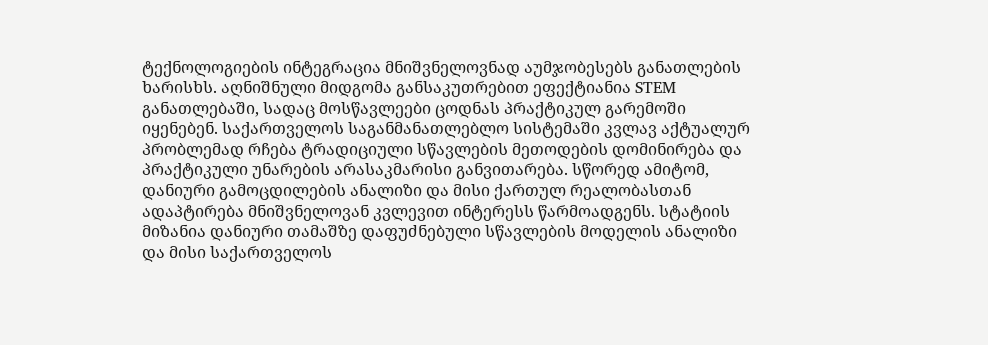ტექნოლოგიების ინტეგრაცია მნიშვნელოვნად აუმჯობესებს განათლების ხარისხს. აღნიშნული მიდგომა განსაკუთრებით ეფექტიანია STEM განათლებაში, სადაც მოსწავლეები ცოდნას პრაქტიკულ გარემოში იყენებენ. საქართველოს საგანმანათლებლო სისტემაში კვლავ აქტუალურ პრობლემად რჩება ტრადიციული სწავლების მეთოდების დომინირება და პრაქტიკული უნარების არასაკმარისი განვითარება. სწორედ ამიტომ, დანიური გამოცდილების ანალიზი და მისი ქართულ რეალობასთან ადაპტირება მნიშვნელოვან კვლევით ინტერესს წარმოადგენს. სტატიის მიზანია დანიური თამაშზე დაფუძნებული სწავლების მოდელის ანალიზი და მისი საქართველოს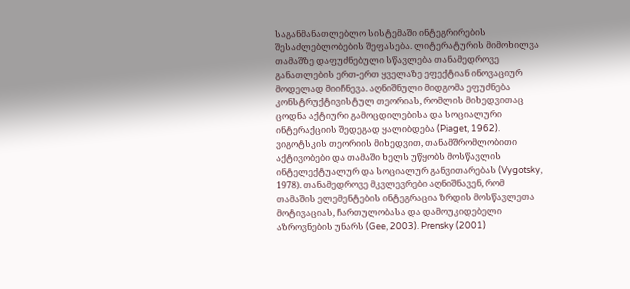საგანმანათლებლო სისტემაში ინტეგრირების შესაძლებლობების შეფასება. ლიტერატურის მიმოხილვა თამაშზე დაფუძნებული სწავლება თანამედროვე განათლების ერთ-ერთ ყველაზე ეფექტიან ინოვაციურ მოდელად მიიჩნევა. აღნიშნული მიდგომა ეფუძნება კონსტრუქტივისტულ თეორიას, რომლის მიხედვითაც ცოდნა აქტიური გამოცდილებისა და სოციალური ინტერაქციის შედეგად ყალიბდება (Piaget, 1962). ვიგოტსკის თეორიის მიხედვით, თანამშრომლობითი აქტივობები და თამაში ხელს უწყობს მოსწავლის ინტელექტუალურ და სოციალურ განვითარებას (Vygotsky, 1978). თანამედროვე მკვლევრები აღნიშნავენ, რომ თამაშის ელემენტების ინტეგრაცია ზრდის მოსწავლეთა მოტივაციას, ჩართულობასა და დამოუკიდებელი აზროვნების უნარს (Gee, 2003). Prensky (2001)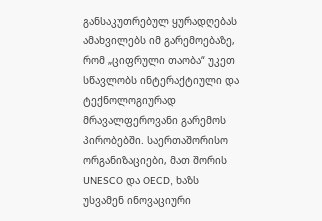განსაკუთრებულ ყურადღებას ამახვილებს იმ გარემოებაზე, რომ „ციფრული თაობა“ უკეთ სწავლობს ინტერაქტიული და ტექნოლოგიურად მრავალფეროვანი გარემოს პირობებში. საერთაშორისო ორგანიზაციები, მათ შორის UNESCO და OECD, ხაზს უსვამენ ინოვაციური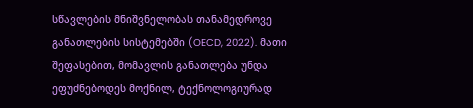სწავლების მნიშვნელობას თანამედროვე განათლების სისტემებში (OECD, 2022). მათი შეფასებით, მომავლის განათლება უნდა ეფუძნებოდეს მოქნილ, ტექნოლოგიურად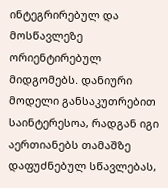ინტეგრირებულ და მოსწავლეზე ორიენტირებულ მიდგომებს. დანიური მოდელი განსაკუთრებით საინტერესოა, რადგან იგი აერთიანებს თამაშზე დაფუძნებულ სწავლებას,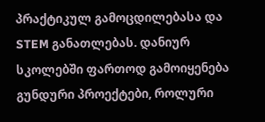პრაქტიკულ გამოცდილებასა და STEM განათლებას. დანიურ სკოლებში ფართოდ გამოიყენება გუნდური პროექტები, როლური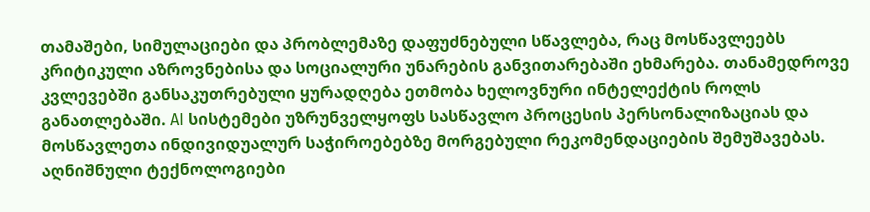თამაშები, სიმულაციები და პრობლემაზე დაფუძნებული სწავლება, რაც მოსწავლეებს კრიტიკული აზროვნებისა და სოციალური უნარების განვითარებაში ეხმარება. თანამედროვე კვლევებში განსაკუთრებული ყურადღება ეთმობა ხელოვნური ინტელექტის როლს განათლებაში. AI სისტემები უზრუნველყოფს სასწავლო პროცესის პერსონალიზაციას და მოსწავლეთა ინდივიდუალურ საჭიროებებზე მორგებული რეკომენდაციების შემუშავებას. აღნიშნული ტექნოლოგიები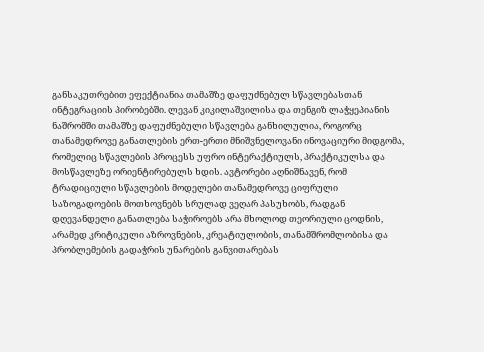განსაკუთრებით ეფექტიანია თამაშზე დაფუძნებულ სწავლებასთან ინტეგრაციის პირობებში. ლევან კიკილაშვილისა და თენგიზ ლაჭყეპიანის ნაშრომში თამაშზე დაფუძნებული სწავლება განხილულია, როგორც თანამედროვე განათლების ერთ-ერთი მნიშვნელოვანი ინოვაციური მიდგომა, რომელიც სწავლების პროცესს უფრო ინტერაქტიულს, პრაქტიკულსა და მოსწავლეზე ორიენტირებულს ხდის. ავტორები აღნიშნავენ, რომ ტრადიციული სწავლების მოდელები თანამედროვე ციფრული საზოგადოების მოთხოვნებს სრულად ვეღარ პასუხობს, რადგან დღევანდელი განათლება საჭიროებს არა მხოლოდ თეორიული ცოდნის, არამედ კრიტიკული აზროვნების, კრეატიულობის, თანამშრომლობისა და პრობლემების გადაჭრის უნარების განვითარებას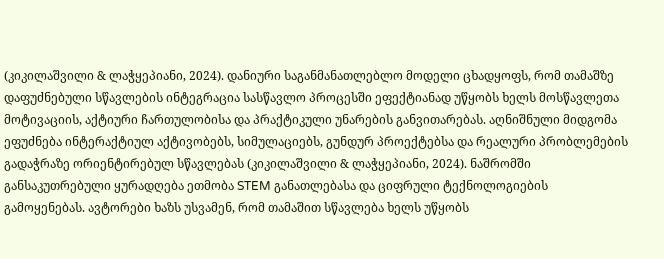(კიკილაშვილი & ლაჭყეპიანი, 2024). დანიური საგანმანათლებლო მოდელი ცხადყოფს, რომ თამაშზე დაფუძნებული სწავლების ინტეგრაცია სასწავლო პროცესში ეფექტიანად უწყობს ხელს მოსწავლეთა მოტივაციის, აქტიური ჩართულობისა და პრაქტიკული უნარების განვითარებას. აღნიშნული მიდგომა ეფუძნება ინტერაქტიულ აქტივობებს, სიმულაციებს, გუნდურ პროექტებსა და რეალური პრობლემების გადაჭრაზე ორიენტირებულ სწავლებას (კიკილაშვილი & ლაჭყეპიანი, 2024). ნაშრომში განსაკუთრებული ყურადღება ეთმობა STEM განათლებასა და ციფრული ტექნოლოგიების გამოყენებას. ავტორები ხაზს უსვამენ, რომ თამაშით სწავლება ხელს უწყობს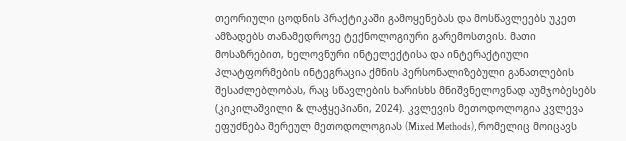თეორიული ცოდნის პრაქტიკაში გამოყენებას და მოსწავლეებს უკეთ ამზადებს თანამედროვე ტექნოლოგიური გარემოსთვის. მათი მოსაზრებით, ხელოვნური ინტელექტისა და ინტერაქტიული პლატფორმების ინტეგრაცია ქმნის პერსონალიზებული განათლების შესაძლებლობას, რაც სწავლების ხარისხს მნიშვნელოვნად აუმჯობესებს (კიკილაშვილი & ლაჭყეპიანი, 2024). კვლევის მეთოდოლოგია კვლევა ეფუძნება შერეულ მეთოდოლოგიას (Mixed Methods), რომელიც მოიცავს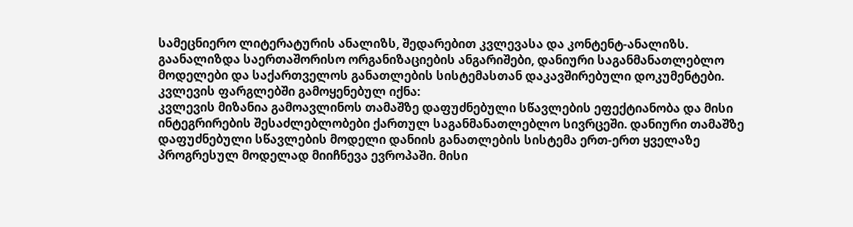სამეცნიერო ლიტერატურის ანალიზს, შედარებით კვლევასა და კონტენტ-ანალიზს. გაანალიზდა საერთაშორისო ორგანიზაციების ანგარიშები, დანიური საგანმანათლებლო მოდელები და საქართველოს განათლების სისტემასთან დაკავშირებული დოკუმენტები. კვლევის ფარგლებში გამოყენებულ იქნა:
კვლევის მიზანია გამოავლინოს თამაშზე დაფუძნებული სწავლების ეფექტიანობა და მისი ინტეგრირების შესაძლებლობები ქართულ საგანმანათლებლო სივრცეში. დანიური თამაშზე დაფუძნებული სწავლების მოდელი დანიის განათლების სისტემა ერთ-ერთ ყველაზე პროგრესულ მოდელად მიიჩნევა ევროპაში. მისი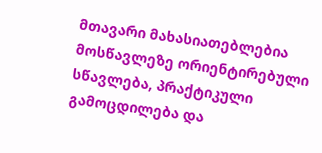მთავარი მახასიათებლებია მოსწავლეზე ორიენტირებული სწავლება, პრაქტიკული გამოცდილება და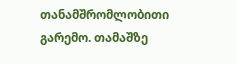თანამშრომლობითი გარემო. თამაშზე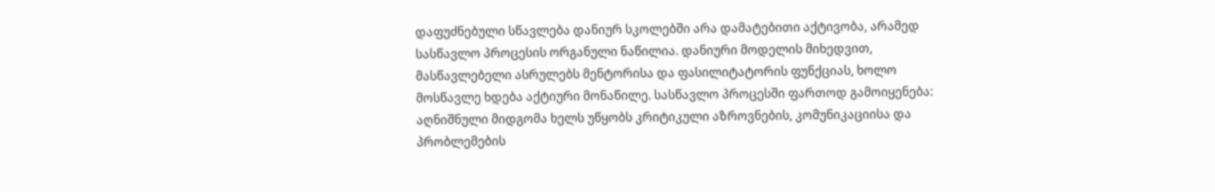დაფუძნებული სწავლება დანიურ სკოლებში არა დამატებითი აქტივობა, არამედ სასწავლო პროცესის ორგანული ნაწილია. დანიური მოდელის მიხედვით, მასწავლებელი ასრულებს მენტორისა და ფასილიტატორის ფუნქციას, ხოლო მოსწავლე ხდება აქტიური მონაწილე. სასწავლო პროცესში ფართოდ გამოიყენება:
აღნიშნული მიდგომა ხელს უწყობს კრიტიკული აზროვნების, კომუნიკაციისა და პრობლემების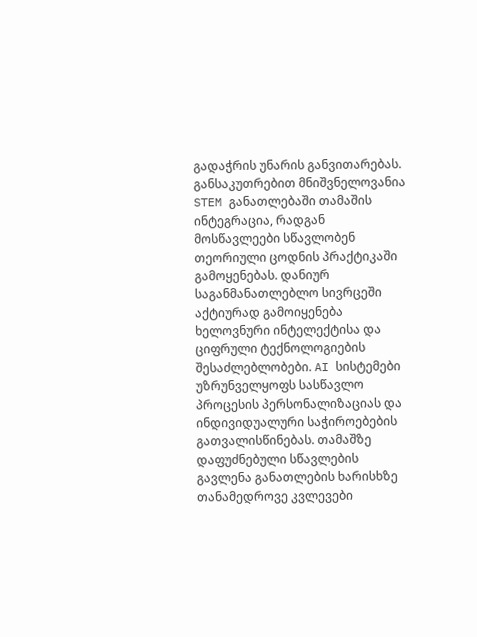გადაჭრის უნარის განვითარებას. განსაკუთრებით მნიშვნელოვანია STEM განათლებაში თამაშის ინტეგრაცია, რადგან მოსწავლეები სწავლობენ თეორიული ცოდნის პრაქტიკაში გამოყენებას. დანიურ საგანმანათლებლო სივრცეში აქტიურად გამოიყენება ხელოვნური ინტელექტისა და ციფრული ტექნოლოგიების შესაძლებლობები. AI სისტემები უზრუნველყოფს სასწავლო პროცესის პერსონალიზაციას და ინდივიდუალური საჭიროებების გათვალისწინებას. თამაშზე დაფუძნებული სწავლების გავლენა განათლების ხარისხზე თანამედროვე კვლევები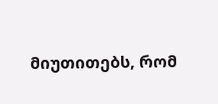მიუთითებს, რომ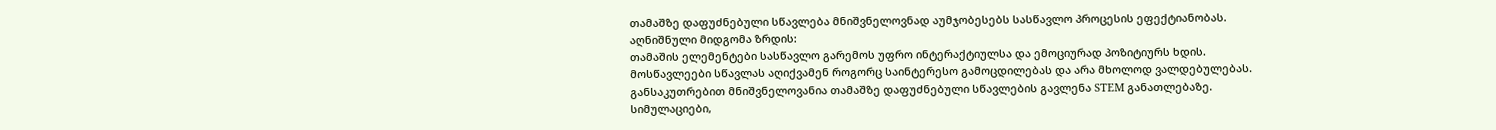თამაშზე დაფუძნებული სწავლება მნიშვნელოვნად აუმჯობესებს სასწავლო პროცესის ეფექტიანობას. აღნიშნული მიდგომა ზრდის:
თამაშის ელემენტები სასწავლო გარემოს უფრო ინტერაქტიულსა და ემოციურად პოზიტიურს ხდის. მოსწავლეები სწავლას აღიქვამენ როგორც საინტერესო გამოცდილებას და არა მხოლოდ ვალდებულებას. განსაკუთრებით მნიშვნელოვანია თამაშზე დაფუძნებული სწავლების გავლენა STEM განათლებაზე. სიმულაციები,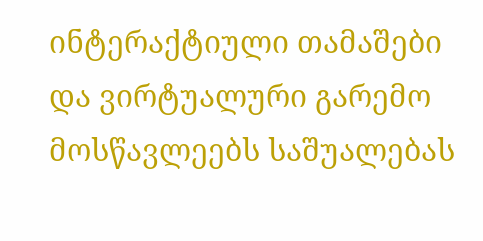ინტერაქტიული თამაშები და ვირტუალური გარემო მოსწავლეებს საშუალებას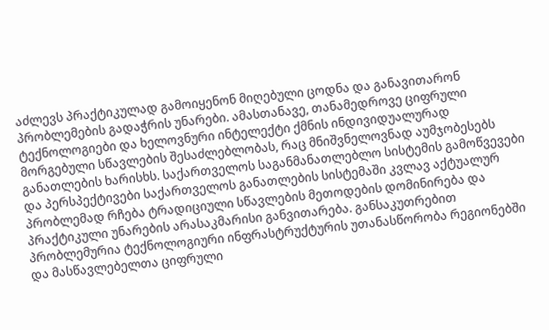აძლევს პრაქტიკულად გამოიყენონ მიღებული ცოდნა და განავითარონ პრობლემების გადაჭრის უნარები. ამასთანავე, თანამედროვე ციფრული ტექნოლოგიები და ხელოვნური ინტელექტი ქმნის ინდივიდუალურად მორგებული სწავლების შესაძლებლობას, რაც მნიშვნელოვნად აუმჯობესებს განათლების ხარისხს. საქართველოს საგანმანათლებლო სისტემის გამოწვევები და პერსპექტივები საქართველოს განათლების სისტემაში კვლავ აქტუალურ პრობლემად რჩება ტრადიციული სწავლების მეთოდების დომინირება და პრაქტიკული უნარების არასაკმარისი განვითარება. განსაკუთრებით პრობლემურია ტექნოლოგიური ინფრასტრუქტურის უთანასწორობა რეგიონებში და მასწავლებელთა ციფრული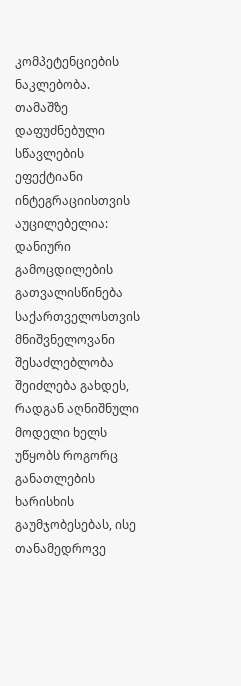კომპეტენციების ნაკლებობა. თამაშზე დაფუძნებული სწავლების ეფექტიანი ინტეგრაციისთვის აუცილებელია:
დანიური გამოცდილების გათვალისწინება საქართველოსთვის მნიშვნელოვანი შესაძლებლობა შეიძლება გახდეს, რადგან აღნიშნული მოდელი ხელს უწყობს როგორც განათლების ხარისხის გაუმჯობესებას, ისე თანამედროვე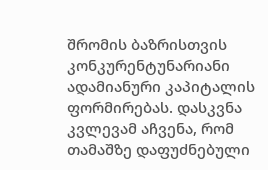შრომის ბაზრისთვის კონკურენტუნარიანი ადამიანური კაპიტალის ფორმირებას. დასკვნა კვლევამ აჩვენა, რომ თამაშზე დაფუძნებული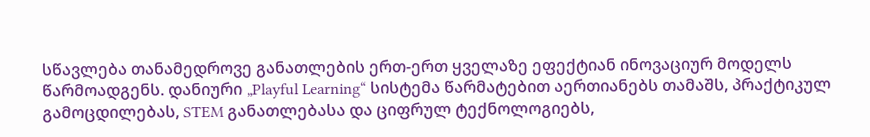სწავლება თანამედროვე განათლების ერთ-ერთ ყველაზე ეფექტიან ინოვაციურ მოდელს წარმოადგენს. დანიური „Playful Learning“ სისტემა წარმატებით აერთიანებს თამაშს, პრაქტიკულ გამოცდილებას, STEM განათლებასა და ციფრულ ტექნოლოგიებს,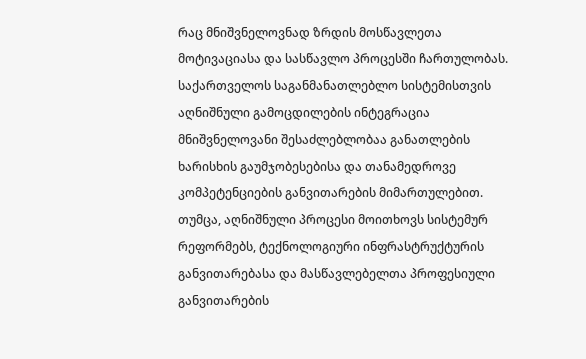რაც მნიშვნელოვნად ზრდის მოსწავლეთა მოტივაციასა და სასწავლო პროცესში ჩართულობას. საქართველოს საგანმანათლებლო სისტემისთვის აღნიშნული გამოცდილების ინტეგრაცია მნიშვნელოვანი შესაძლებლობაა განათლების ხარისხის გაუმჯობესებისა და თანამედროვე კომპეტენციების განვითარების მიმართულებით. თუმცა, აღნიშნული პროცესი მოითხოვს სისტემურ რეფორმებს, ტექნოლოგიური ინფრასტრუქტურის განვითარებასა და მასწავლებელთა პროფესიული განვითარების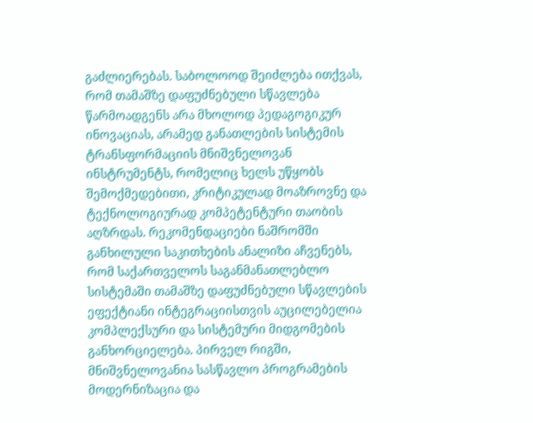გაძლიერებას. საბოლოოდ შეიძლება ითქვას, რომ თამაშზე დაფუძნებული სწავლება წარმოადგენს არა მხოლოდ პედაგოგიკურ ინოვაციას, არამედ განათლების სისტემის ტრანსფორმაციის მნიშვნელოვან ინსტრუმენტს, რომელიც ხელს უწყობს შემოქმედებითი, კრიტიკულად მოაზროვნე და ტექნოლოგიურად კომპეტენტური თაობის აღზრდას. რეკომენდაციები ნაშრომში განხილული საკითხების ანალიზი აჩვენებს, რომ საქართველოს საგანმანათლებლო სისტემაში თამაშზე დაფუძნებული სწავლების ეფექტიანი ინტეგრაციისთვის აუცილებელია კომპლექსური და სისტემური მიდგომების განხორციელება. პირველ რიგში, მნიშვნელოვანია სასწავლო პროგრამების მოდერნიზაცია და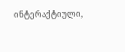ინტერაქტიული,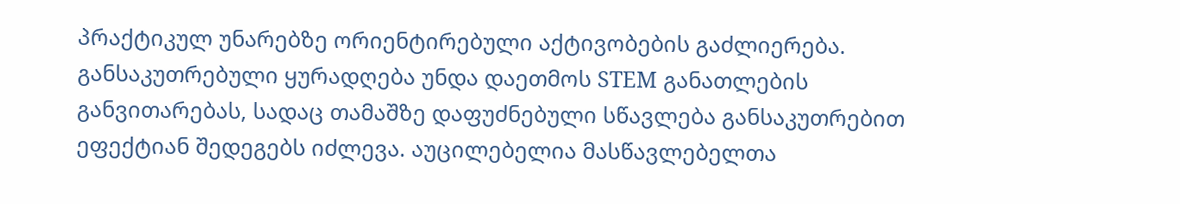პრაქტიკულ უნარებზე ორიენტირებული აქტივობების გაძლიერება. განსაკუთრებული ყურადღება უნდა დაეთმოს STEM განათლების განვითარებას, სადაც თამაშზე დაფუძნებული სწავლება განსაკუთრებით ეფექტიან შედეგებს იძლევა. აუცილებელია მასწავლებელთა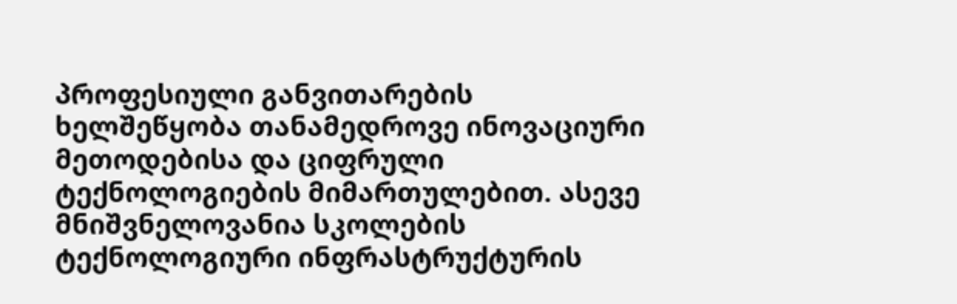პროფესიული განვითარების ხელშეწყობა თანამედროვე ინოვაციური მეთოდებისა და ციფრული ტექნოლოგიების მიმართულებით. ასევე მნიშვნელოვანია სკოლების ტექნოლოგიური ინფრასტრუქტურის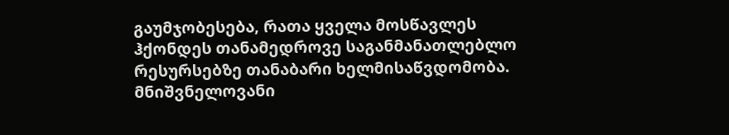გაუმჯობესება, რათა ყველა მოსწავლეს ჰქონდეს თანამედროვე საგანმანათლებლო რესურსებზე თანაბარი ხელმისაწვდომობა. მნიშვნელოვანი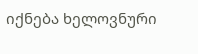იქნება ხელოვნური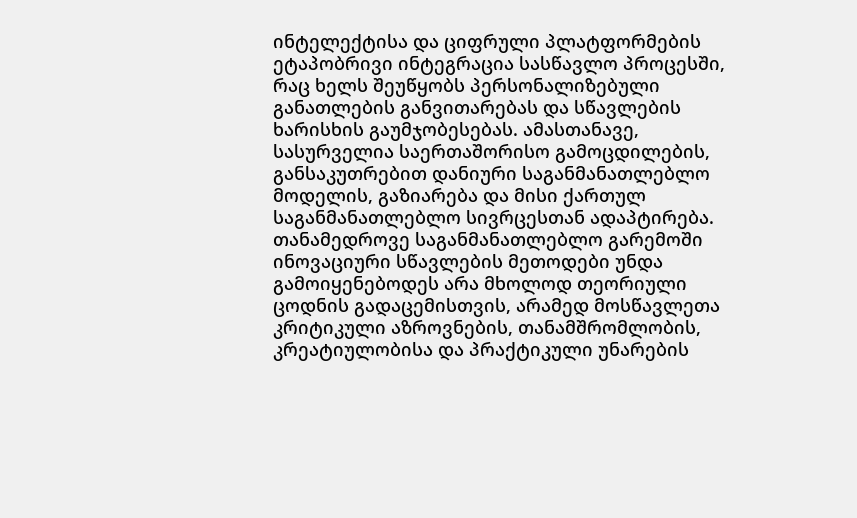ინტელექტისა და ციფრული პლატფორმების ეტაპობრივი ინტეგრაცია სასწავლო პროცესში, რაც ხელს შეუწყობს პერსონალიზებული განათლების განვითარებას და სწავლების ხარისხის გაუმჯობესებას. ამასთანავე, სასურველია საერთაშორისო გამოცდილების, განსაკუთრებით დანიური საგანმანათლებლო მოდელის, გაზიარება და მისი ქართულ საგანმანათლებლო სივრცესთან ადაპტირება. თანამედროვე საგანმანათლებლო გარემოში ინოვაციური სწავლების მეთოდები უნდა გამოიყენებოდეს არა მხოლოდ თეორიული ცოდნის გადაცემისთვის, არამედ მოსწავლეთა კრიტიკული აზროვნების, თანამშრომლობის, კრეატიულობისა და პრაქტიკული უნარების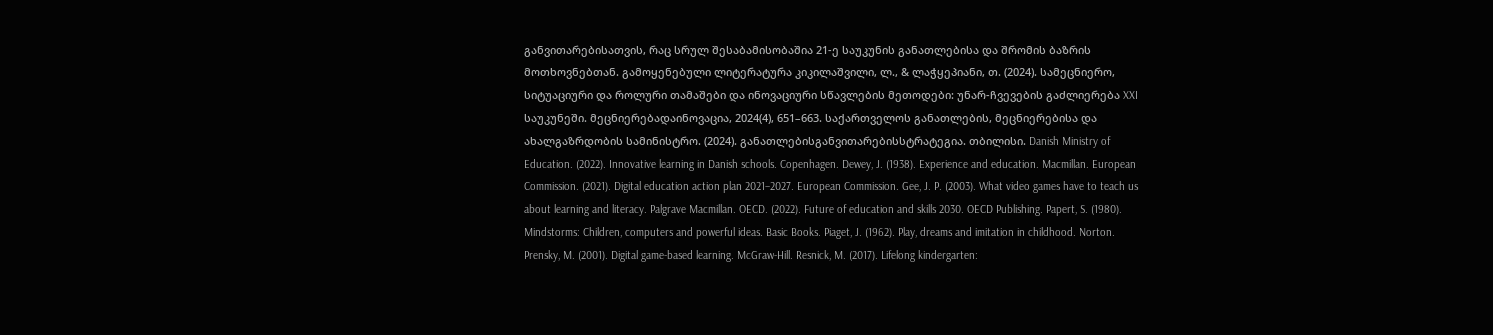განვითარებისათვის, რაც სრულ შესაბამისობაშია 21-ე საუკუნის განათლებისა და შრომის ბაზრის მოთხოვნებთან. გამოყენებული ლიტერატურა კიკილაშვილი, ლ., & ლაჭყეპიანი, თ. (2024). სამეცნიერო, სიტუაციური და როლური თამაშები და ინოვაციური სწავლების მეთოდები: უნარ-ჩვევების გაძლიერება XXI საუკუნეში. მეცნიერებადაინოვაცია, 2024(4), 651–663. საქართველოს განათლების, მეცნიერებისა და ახალგაზრდობის სამინისტრო. (2024). განათლებისგანვითარებისსტრატეგია. თბილისი. Danish Ministry of Education. (2022). Innovative learning in Danish schools. Copenhagen. Dewey, J. (1938). Experience and education. Macmillan. European Commission. (2021). Digital education action plan 2021–2027. European Commission. Gee, J. P. (2003). What video games have to teach us about learning and literacy. Palgrave Macmillan. OECD. (2022). Future of education and skills 2030. OECD Publishing. Papert, S. (1980). Mindstorms: Children, computers and powerful ideas. Basic Books. Piaget, J. (1962). Play, dreams and imitation in childhood. Norton. Prensky, M. (2001). Digital game-based learning. McGraw-Hill. Resnick, M. (2017). Lifelong kindergarten: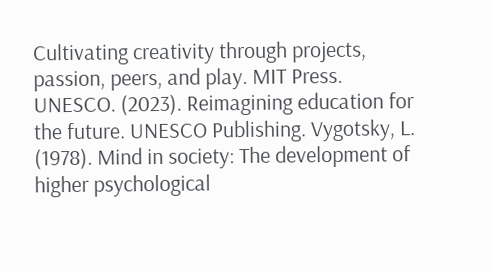Cultivating creativity through projects, passion, peers, and play. MIT Press. UNESCO. (2023). Reimagining education for the future. UNESCO Publishing. Vygotsky, L. (1978). Mind in society: The development of higher psychological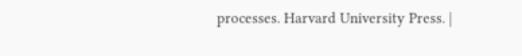processes. Harvard University Press. |